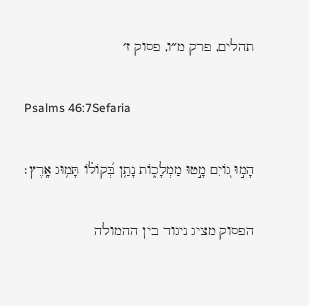תהלים, פרק מ״ו, פסוק ז׳

Psalms 46:7Sefaria

הָמ֣וּ ג֭וֹיִם מָ֣טוּ מַמְלָכ֑וֹת נָתַ֥ן בְּ֝קוֹל֗וֹ תָּמ֥וּג אָֽרֶץ׃

הפסוק מציג ניגוד בין ההמולה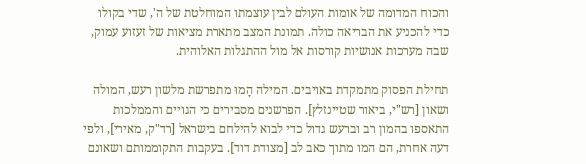והכוח המדומה של אומות העולם לבין עוצמתו המוחלטת של ה', שדי בקולו כדי להכניע את הבריאה כולה. תמונת המצב מתארת מציאות של זעזוע עמוק, שבה מערכות אנושיות קורסות אל מול ההתגלות האלוהית.

תחילת הפסוק מתמקדת באויבים. המילה הָמוּ מתפרשת מלשון רעש, המולה ושאון [רש"י, ביאור שטיינזלץ]. הפרשנים מסבירים כי הגויים והממלכות התאספו בהמון רב וברעש גדול כדי לבוא להילחם בישראל [רד"ק, מאירי], ולפי דעה אחרת, הם המו מתוך כאב לב [מצודת דוד]. בעקבות התקוממותם ושאונם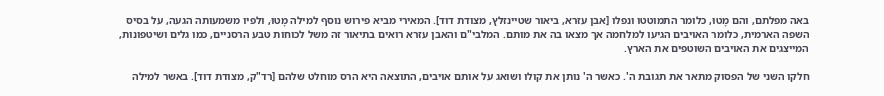באה מפלתם, והם מָטוּ, כלומר התמוטטו ונפלו [אבן עזרא, ביאור שטיינזלץ, מצודת דוד]. המאירי מביא פירוש נוסף למילה מָטוּ, ולפיו משמעותה הגעה, על בסיס השפה הארמית, כלומר האויבים הגיעו למלחמה אך מצאו בה את מותם. המלבי"ם והאבן עזרא רואים בתיאור זה משל לכוחות טבע הרסניים, כמו גלים ושיטפונות, המייצגים את האויבים השוטפים את הארץ.

חלקו השני של הפסוק מתאר את תגובת ה'. כאשר ה' נותן את קולו ושואג על אותם אויבים, התוצאה היא הרס מוחלט שלהם [רד"ק, מצודת דוד]. באשר למילה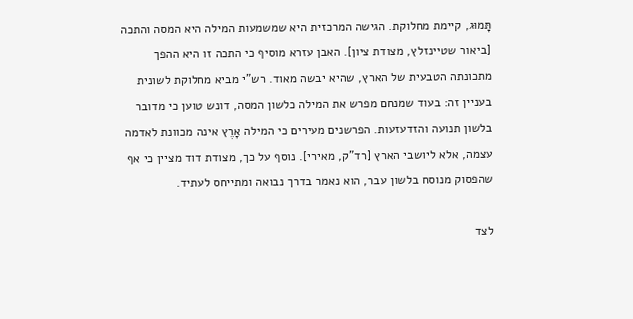תָּמוּג, קיימת מחלוקת. הגישה המרכזית היא שמשמעות המילה היא המסה והתכה [ביאור שטיינזלץ, מצודת ציון]. האבן עזרא מוסיף כי התכה זו היא ההפך מתכונתה הטבעית של הארץ, שהיא יבשה מאוד. רש"י מביא מחלוקת לשונית בעניין זה: בעוד שמנחם מפרש את המילה כלשון המסה, דונש טוען כי מדובר בלשון תנועה והזדעזעות. הפרשנים מעירים כי המילה אָרֶץ אינה מכוונת לאדמה עצמה, אלא ליושבי הארץ [רד"ק, מאירי]. נוסף על כך, מצודת דוד מציין כי אף שהפסוק מנוסח בלשון עבר, הוא נאמר בדרך נבואה ומתייחס לעתיד.

לצד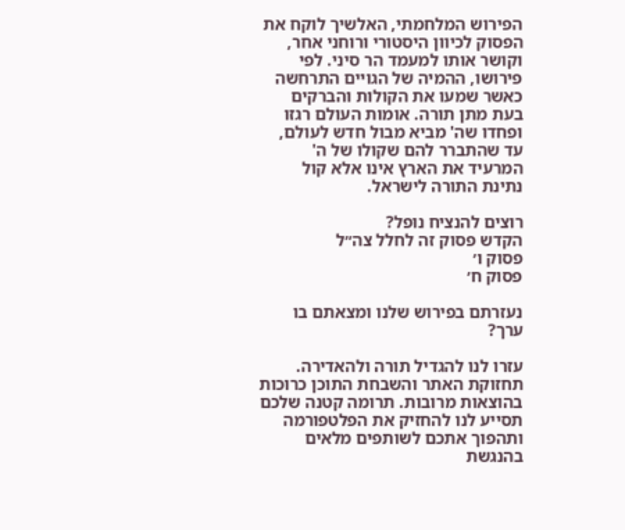הפירוש המלחמתי, האלשיך לוקח את הפסוק לכיוון היסטורי ורוחני אחר, וקושר אותו למעמד הר סיני. לפי פירושו, ההמיה של הגויים התרחשה כאשר שמעו את הקולות והברקים בעת מתן תורה. אומות העולם רגזו ופחדו שה' מביא מבול חדש לעולם, עד שהתברר להם שקולו של ה' המרעיד את הארץ אינו אלא קול נתינת התורה לישראל.

רוצים להנציח נופל?
הקדש פסוק זה לחלל צה״ל
פסוק ו׳
פסוק ח׳

נעזרתם בפירוש שלנו ומצאתם בו ערך?

עזרו לנו להגדיל תורה ולהאדירה. תחזוקת האתר והשבחת התוכן כרוכות בהוצאות מרובות. תרומה קטנה שלכם תסייע לנו להחזיק את הפלטפורמה ותהפוך אתכם לשותפים מלאים בהנגשת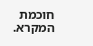חוכמת המקרא.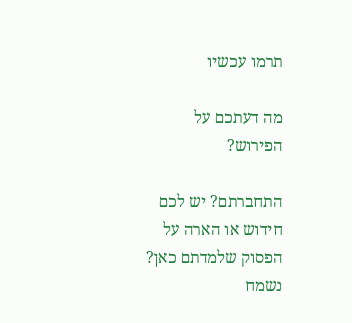תרמו עכשיו

מה דעתכם על הפירוש?

התחברתם? יש לכם חידוש או הארה על הפסוק שלמדתם כאן? נשמח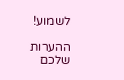לשמוע!

ההערות שלכם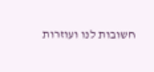חשובות לנו ועוזרות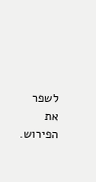לשפר את הפירוש.